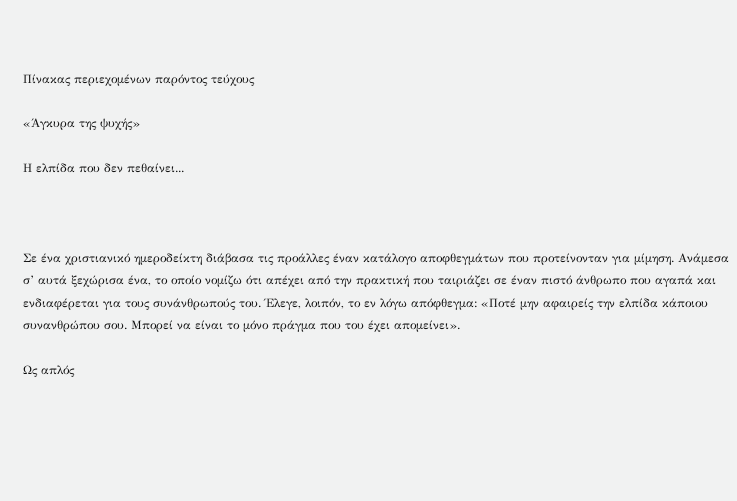Πίνακας περιεχομένων παρόντος τεύχους

«Άγκυρα της ψυχής»

Η ελπίδα που δεν πεθαίνει...



Σε ένα χριστιανικό ημεροδείκτη διάβασα τις προάλλες έναν κατάλογο αποφθεγμάτων που προτείνονταν για μίμηση. Ανάμεσα σ’ αυτά ξεχώρισα ένα, το οποίο νομίζω ότι απέχει από την πρακτική που ταιριάζει σε έναν πιστό άνθρωπο που αγαπά και ενδιαφέρεται για τους συνάνθρωπούς του. Έλεγε, λοιπόν, το εν λόγω απόφθεγμα: «Ποτέ μην αφαιρείς την ελπίδα κάποιου συνανθρώπου σου. Μπορεί να είναι το μόνο πράγμα που του έχει απομείνει».

Ως απλός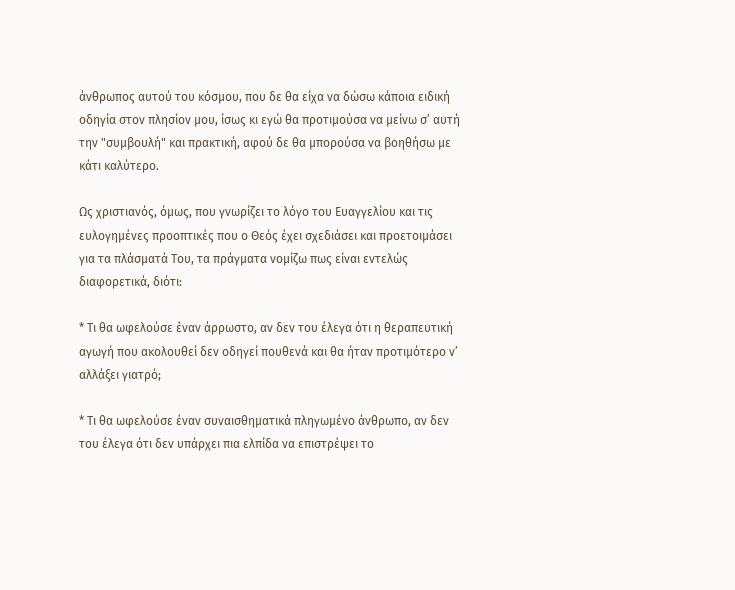άνθρωπος αυτού του κόσμου, που δε θα είχα να δώσω κάποια ειδική οδηγία στον πλησίον μου, ίσως κι εγώ θα προτιμούσα να μείνω σ’ αυτή την "συμβουλή" και πρακτική, αφού δε θα μπορούσα να βοηθήσω με κάτι καλύτερο.

Ως χριστιανός, όμως, που γνωρίζει το λόγο του Ευαγγελίου και τις ευλογημένες προοπτικές που ο Θεός έχει σχεδιάσει και προετοιμάσει για τα πλάσματά Του, τα πράγματα νομίζω πως είναι εντελώς διαφορετικά, διότι:

* Τι θα ωφελούσε έναν άρρωστο, αν δεν του έλεγα ότι η θεραπευτική αγωγή που ακολουθεί δεν οδηγεί πουθενά και θα ήταν προτιμότερο ν’ αλλάξει γιατρό;

* Τι θα ωφελούσε έναν συναισθηματικά πληγωμένο άνθρωπο, αν δεν του έλεγα ότι δεν υπάρχει πια ελπίδα να επιστρέψει το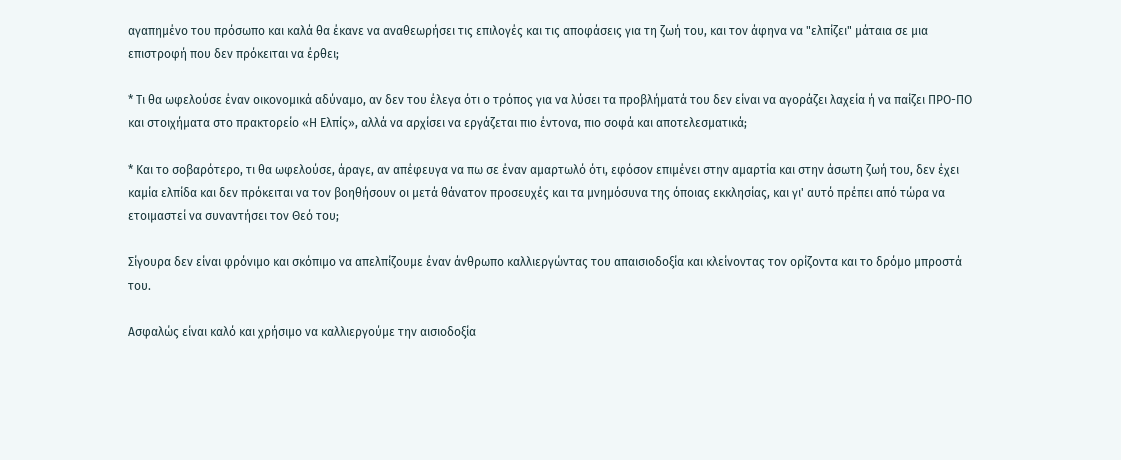αγαπημένο του πρόσωπο και καλά θα έκανε να αναθεωρήσει τις επιλογές και τις αποφάσεις για τη ζωή του, και τον άφηνα να "ελπίζει" μάταια σε μια επιστροφή που δεν πρόκειται να έρθει;

* Τι θα ωφελούσε έναν οικονομικά αδύναμο, αν δεν του έλεγα ότι ο τρόπος για να λύσει τα προβλήματά του δεν είναι να αγοράζει λαχεία ή να παίζει ΠΡΟ-ΠΟ και στοιχήματα στο πρακτορείο «Η Ελπίς», αλλά να αρχίσει να εργάζεται πιο έντονα, πιο σοφά και αποτελεσματικά;

* Και το σοβαρότερο, τι θα ωφελούσε, άραγε, αν απέφευγα να πω σε έναν αμαρτωλό ότι, εφόσον επιμένει στην αμαρτία και στην άσωτη ζωή του, δεν έχει καμία ελπίδα και δεν πρόκειται να τον βοηθήσουν οι μετά θάνατον προσευχές και τα μνημόσυνα της όποιας εκκλησίας, και γι' αυτό πρέπει από τώρα να ετοιμαστεί να συναντήσει τον Θεό του;

Σίγουρα δεν είναι φρόνιμο και σκόπιμο να απελπίζουμε έναν άνθρωπο καλλιεργώντας του απαισιοδοξία και κλείνοντας τον ορίζοντα και το δρόμο μπροστά του.

Ασφαλώς είναι καλό και χρήσιμο να καλλιεργούμε την αισιοδοξία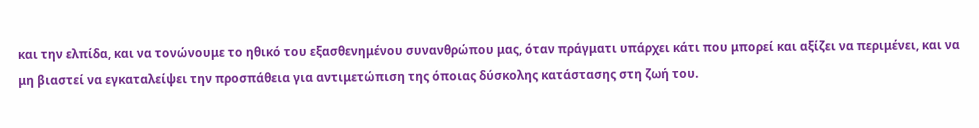και την ελπίδα, και να τονώνουμε το ηθικό του εξασθενημένου συνανθρώπου μας, όταν πράγματι υπάρχει κάτι που μπορεί και αξίζει να περιμένει, και να μη βιαστεί να εγκαταλείψει την προσπάθεια για αντιμετώπιση της όποιας δύσκολης κατάστασης στη ζωή του.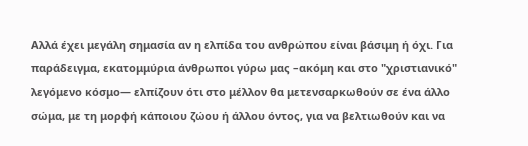Αλλά έχει μεγάλη σημασία αν η ελπίδα του ανθρώπου είναι βάσιμη ή όχι. Για παράδειγμα, εκατομμύρια άνθρωποι γύρω μας –ακόμη και στο "χριστιανικό" λεγόμενο κόσμο— ελπίζουν ότι στο μέλλον θα μετενσαρκωθούν σε ένα άλλο σώμα, με τη μορφή κάποιου ζώου ή άλλου όντος, για να βελτιωθούν και να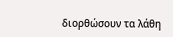διορθώσουν τα λάθη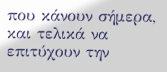που κάνουν σήμερα, και τελικά να επιτύχουν την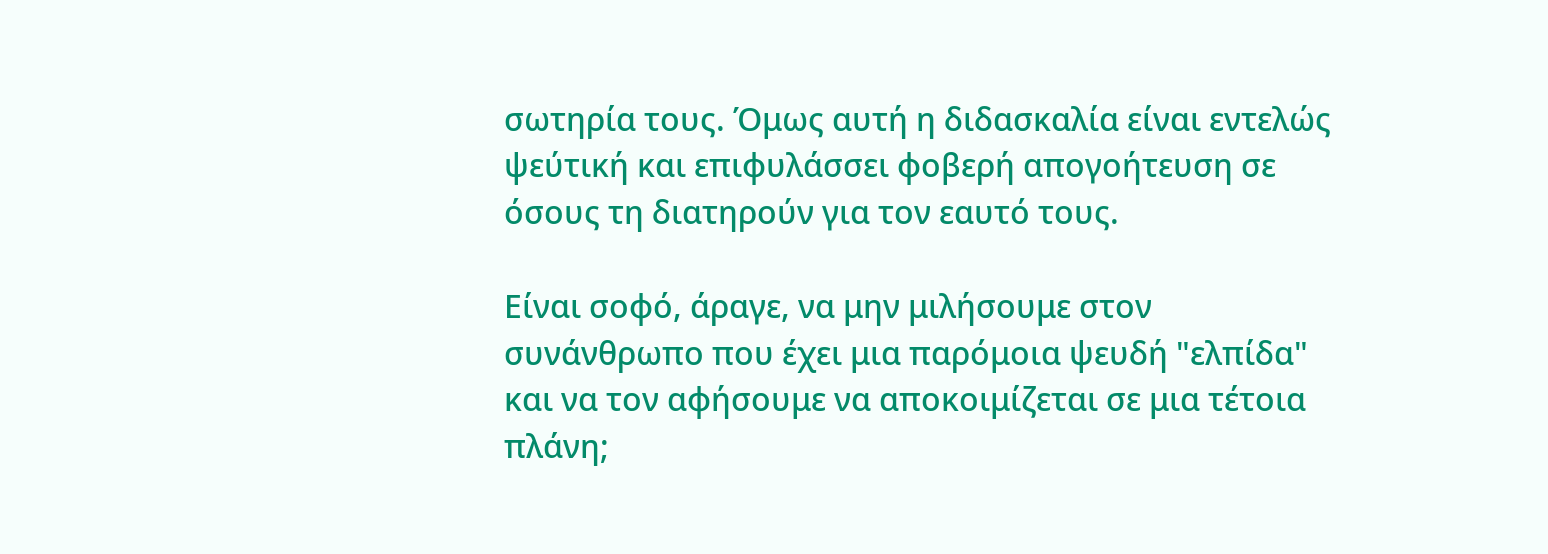σωτηρία τους. Όμως αυτή η διδασκαλία είναι εντελώς ψεύτική και επιφυλάσσει φοβερή απογοήτευση σε όσους τη διατηρούν για τον εαυτό τους.

Είναι σοφό, άραγε, να μην μιλήσουμε στον συνάνθρωπο που έχει μια παρόμοια ψευδή "ελπίδα" και να τον αφήσουμε να αποκοιμίζεται σε μια τέτοια πλάνη;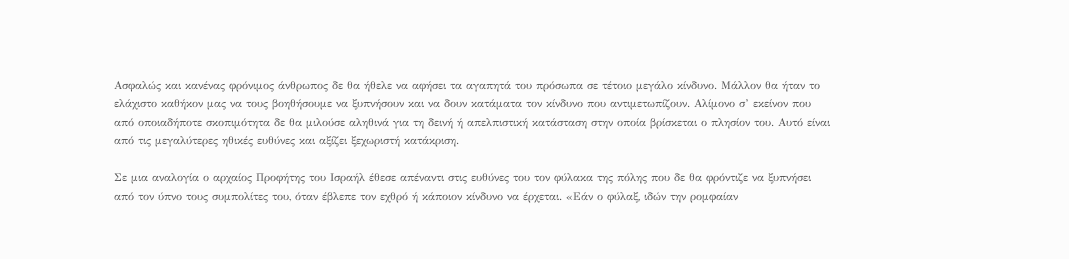Ασφαλώς και κανένας φρόνιμος άνθρωπος δε θα ήθελε να αφήσει τα αγαπητά του πρόσωπα σε τέτοιο μεγάλο κίνδυνο. Μάλλον θα ήταν το ελάχιστο καθήκον μας να τους βοηθήσουμε να ξυπνήσουν και να δουν κατάματα τον κίνδυνο που αντιμετωπίζουν. Αλίμονο σ’ εκείνον που από οποιαδήποτε σκοπιμότητα δε θα μιλούσε αληθινά για τη δεινή ή απελπιστική κατάσταση στην οποία βρίσκεται ο πλησίον του. Αυτό είναι από τις μεγαλύτερες ηθικές ευθύνες και αξίζει ξεχωριστή κατάκριση.

Σε μια αναλογία ο αρχαίος Προφήτης του Ισραήλ έθεσε απέναντι στις ευθύνες του τον φύλακα της πόλης που δε θα φρόντιζε να ξυπνήσει από τον ύπνο τους συμπολίτες του, όταν έβλεπε τον εχθρό ή κάποιον κίνδυνο να έρχεται. «Εάν ο φύλαξ, ιδών την ρομφαίαν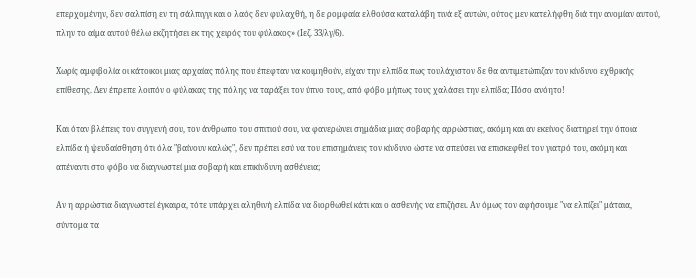επερχομένην, δεν σαλπίση εν τη σάλπιγγι και ο λαός δεν φυλαχθή, η δε ρομφαία ελθούσα καταλάβη τινά εξ αυτών, ούτος μεν κατελήφθη διά την ανομίαν αυτού, πλην το αίμα αυτού θέλω εκζητήσει εκ της χειρός του φύλακος» (Ιεζ. 33/λγ/6).

Χωρίς αμφιβολία οι κάτοικοι μιας αρχαίας πόλης που έπεφταν να κοιμηθούν, είχαν την ελπίδα πως τουλάχιστον δε θα αντιμετώπιζαν τον κίνδυνο εχθρικής επίθεσης. Δεν έπρεπε λοιπόν ο φύλακας της πόλης να ταράξει τον ύπνο τους, από φόβο μήπως τους χαλάσει την ελπίδα; Πόσο ανόητο!

Και όταν βλέπεις τον συγγενή σου, τον άνθρωπο του σπιτιού σου, να φανερώνει σημάδια μιας σοβαρής αρρώστιας, ακόμη και αν εκείνος διατηρεί την όποια ελπίδα ή ψευδαίσθηση ότι όλα "βαίνουν καλώς", δεν πρέπει εσύ να του επισημάνεις τον κίνδυνο ώστε να σπεύσει να επισκεφθεί τον γιατρό του, ακόμη και απέναντι στο φόβο να διαγνωστεί μια σοβαρή και επικίνδυνη ασθένεια;

Αν η αρρώστια διαγνωστεί έγκαιρα, τότε υπάρχει αληθινή ελπίδα να διορθωθεί κάτι και ο ασθενής να επιζήσει. Αν όμως τον αφήσουμε "να ελπίζει" μάταια, σύντομα τα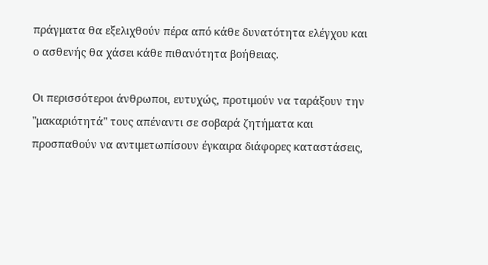πράγματα θα εξελιχθούν πέρα από κάθε δυνατότητα ελέγχου και ο ασθενής θα χάσει κάθε πιθανότητα βοήθειας.

Οι περισσότεροι άνθρωποι, ευτυχώς, προτιμούν να ταράξουν την "μακαριότητά" τους απέναντι σε σοβαρά ζητήματα και προσπαθούν να αντιμετωπίσουν έγκαιρα διάφορες καταστάσεις,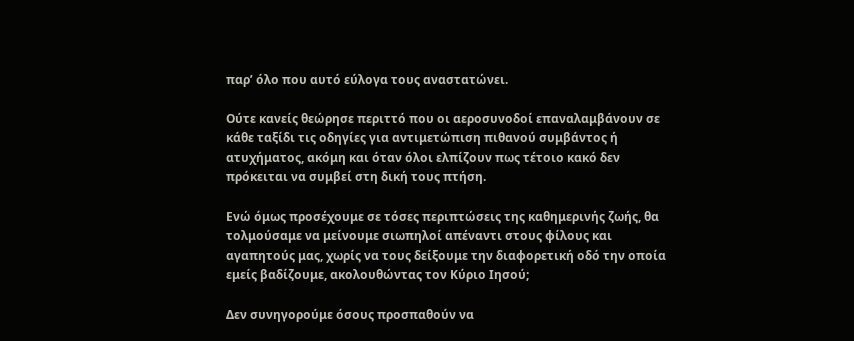παρ’ όλο που αυτό εύλογα τους αναστατώνει.

Ούτε κανείς θεώρησε περιττό που οι αεροσυνοδοί επαναλαμβάνουν σε κάθε ταξίδι τις οδηγίες για αντιμετώπιση πιθανού συμβάντος ή ατυχήματος, ακόμη και όταν όλοι ελπίζουν πως τέτοιο κακό δεν πρόκειται να συμβεί στη δική τους πτήση.

Ενώ όμως προσέχουμε σε τόσες περιπτώσεις της καθημερινής ζωής, θα τολμούσαμε να μείνουμε σιωπηλοί απέναντι στους φίλους και αγαπητούς μας, χωρίς να τους δείξουμε την διαφορετική οδό την οποία εμείς βαδίζουμε, ακολουθώντας τον Κύριο Ιησού;

Δεν συνηγορούμε όσους προσπαθούν να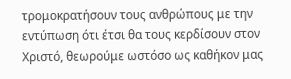τρομοκρατήσουν τους ανθρώπους με την εντύπωση ότι έτσι θα τους κερδίσουν στον Χριστό, θεωρούμε ωστόσο ως καθήκον μας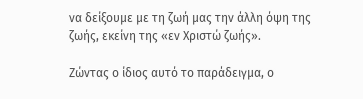να δείξουμε με τη ζωή μας την άλλη όψη της ζωής, εκείνη της «εν Χριστώ ζωής».

Ζώντας ο ίδιος αυτό το παράδειγμα, ο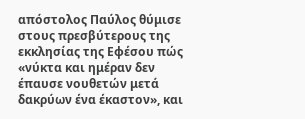απόστολος Παύλος θύμισε στους πρεσβύτερους της εκκλησίας της Εφέσου πώς «νύκτα και ημέραν δεν έπαυσε νουθετών μετά δακρύων ένα έκαστον», και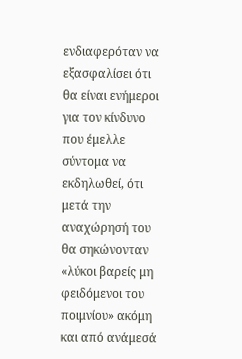ενδιαφερόταν να εξασφαλίσει ότι θα είναι ενήμεροι για τον κίνδυνο που έμελλε σύντομα να εκδηλωθεί, ότι μετά την αναχώρησή του θα σηκώνονταν «λύκοι βαρείς μη φειδόμενοι του ποιμνίου» ακόμη και από ανάμεσά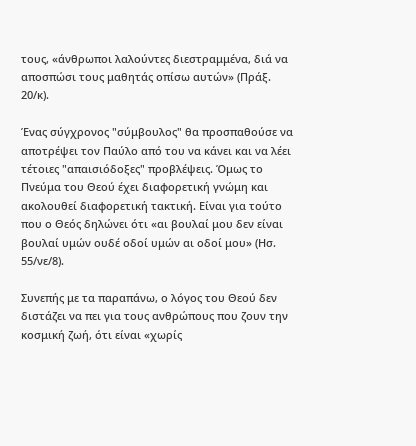τους, «άνθρωποι λαλούντες διεστραμμένα, διά να αποσπώσι τους μαθητάς οπίσω αυτών» (Πράξ. 20/κ).

Ένας σύγχρονος "σύμβουλος" θα προσπαθούσε να αποτρέψει τον Παύλο από του να κάνει και να λέει τέτοιες "απαισιόδοξες" προβλέψεις. Όμως το Πνεύμα του Θεού έχει διαφορετική γνώμη και ακολουθεί διαφορετική τακτική. Είναι για τούτο που ο Θεός δηλώνει ότι «αι βουλαί μου δεν είναι βουλαί υμών ουδέ οδοί υμών αι οδοί μου» (Ησ. 55/νε/8).

Συνεπής με τα παραπάνω, ο λόγος του Θεού δεν διστάζει να πει για τους ανθρώπους που ζουν την κοσμική ζωή, ότι είναι «χωρίς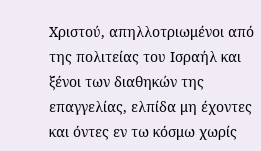Χριστού, απηλλοτριωμένοι από της πολιτείας του Ισραήλ και ξένοι των διαθηκών της επαγγελίας, ελπίδα μη έχοντες και όντες εν τω κόσμω χωρίς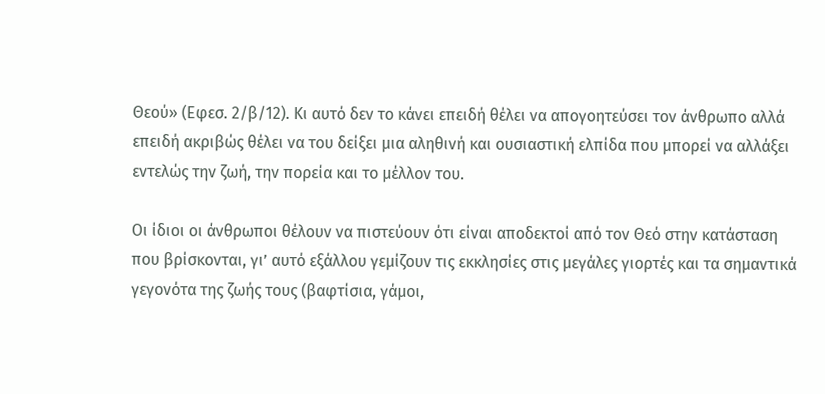Θεού» (Εφεσ. 2/β/12). Κι αυτό δεν το κάνει επειδή θέλει να απογοητεύσει τον άνθρωπο αλλά επειδή ακριβώς θέλει να του δείξει μια αληθινή και ουσιαστική ελπίδα που μπορεί να αλλάξει εντελώς την ζωή, την πορεία και το μέλλον του.

Οι ίδιοι οι άνθρωποι θέλουν να πιστεύουν ότι είναι αποδεκτοί από τον Θεό στην κατάσταση που βρίσκονται, γι’ αυτό εξάλλου γεμίζουν τις εκκλησίες στις μεγάλες γιορτές και τα σημαντικά γεγονότα της ζωής τους (βαφτίσια, γάμοι,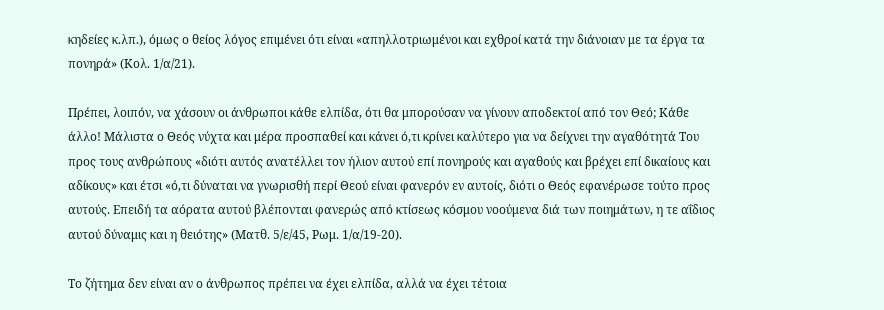κηδείες κ.λπ.), όμως ο θείος λόγος επιμένει ότι είναι «απηλλοτριωμένοι και εχθροί κατά την διάνοιαν με τα έργα τα πονηρά» (Κολ. 1/α/21).

Πρέπει, λοιπόν, να χάσουν οι άνθρωποι κάθε ελπίδα, ότι θα μπορούσαν να γίνουν αποδεκτοί από τον Θεό; Κάθε άλλο! Μάλιστα ο Θεός νύχτα και μέρα προσπαθεί και κάνει ό,τι κρίνει καλύτερο για να δείχνει την αγαθότητά Του προς τους ανθρώπους «διότι αυτός ανατέλλει τον ήλιον αυτού επί πονηρούς και αγαθούς και βρέχει επί δικαίους και αδίκους» και έτσι «ό,τι δύναται να γνωρισθή περί Θεού είναι φανερόν εν αυτοίς, διότι ο Θεός εφανέρωσε τούτο προς αυτούς. Επειδή τα αόρατα αυτού βλέπονται φανερώς από κτίσεως κόσμου νοούμενα διά των ποιημάτων, η τε αΐδιος αυτού δύναμις και η θειότης» (Ματθ. 5/ε/45, Ρωμ. 1/α/19-20).

Το ζήτημα δεν είναι αν ο άνθρωπος πρέπει να έχει ελπίδα, αλλά να έχει τέτοια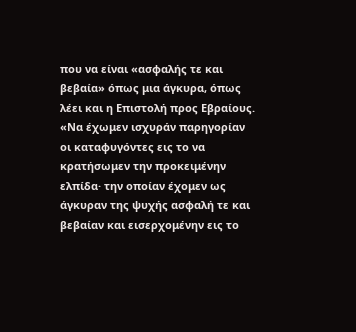που να είναι «ασφαλής τε και βεβαία» όπως μια άγκυρα, όπως λέει και η Επιστολή προς Εβραίους. «Να έχωμεν ισχυράν παρηγορίαν οι καταφυγόντες εις το να κρατήσωμεν την προκειμένην ελπίδα· την οποίαν έχομεν ως άγκυραν της ψυχής ασφαλή τε και βεβαίαν και εισερχομένην εις το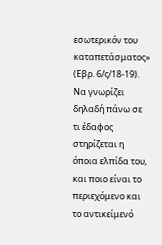εσωτερικόν του καταπετάσματος» (Εβρ. 6/ς/18-19). Να γνωρίζει δηλαδή πάνω σε τι έδαφος στηρίζεται η όποια ελπίδα του, και ποιο είναι το περιεχόμενο και το αντικείμενό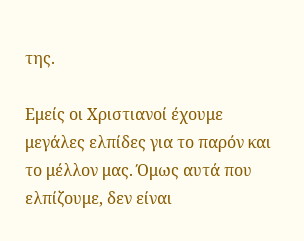της.

Εμείς οι Χριστιανοί έχουμε μεγάλες ελπίδες για το παρόν και το μέλλον μας. Όμως αυτά που ελπίζουμε, δεν είναι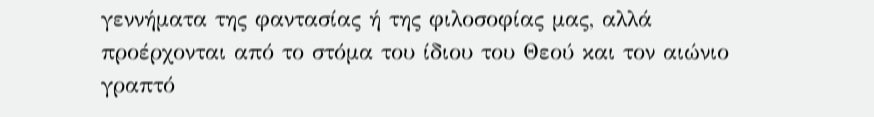γεννήματα της φαντασίας ή της φιλοσοφίας μας, αλλά προέρχονται από το στόμα του ίδιου του Θεού και τον αιώνιο γραπτό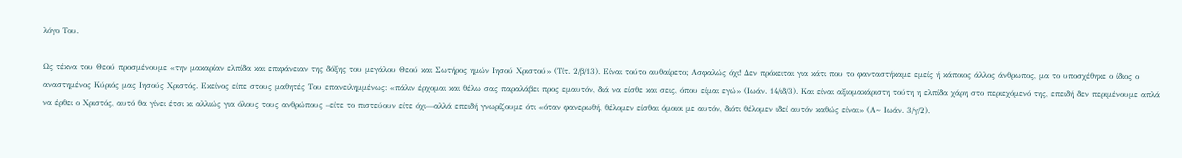λόγο Του.

Ως τέκνα του Θεού προσμένουμε «την μακαρίαν ελπίδα και επιφάνειαν της δόξης του μεγάλου Θεού και Σωτήρος ημών Ιησού Χριστού» (Τίτ. 2/β/13). Είναι τούτο αυθαίρετο; Ασφαλώς όχι! Δεν πρόκειται για κάτι που το φανταστήκαμε εμείς ή κάποιος άλλος άνθρωπος, μα το υποσχέθηκε ο ίδιος ο αναστημένος Κύριός μας Ιησούς Χριστός. Εκείνος είπε στους μαθητές Του επανειλημμένως: «πάλιν έρχομαι και θέλω σας παραλάβει προς εμαυτόν, διά να είσθε και σεις, όπου είμαι εγώ» (Ιωάν. 14/ιδ/3). Και είναι αξιομακάριστη τούτη η ελπίδα χάρη στο περιεχόμενό της, επειδή δεν περιμένουμε απλά να έρθει ο Χριστός, αυτό θα γίνει έτσι κι αλλιώς για όλους τους ανθρώπους –είτε το πιστεύουν είτε όχι—αλλά επειδή γνωρίζουμε ότι «όταν φανερωθή, θέλομεν είσθαι όμοιοι με αυτόν, διότι θέλομεν ιδεί αυτόν καθώς είναι» (Α~ Ιωάν. 3/γ/2).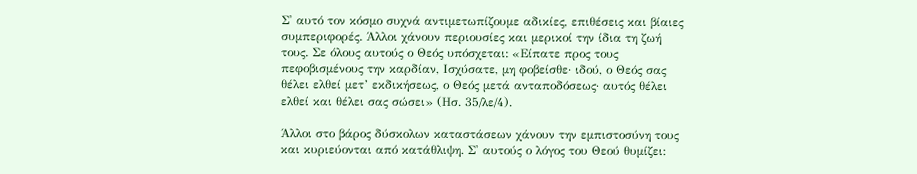Σ' αυτό τον κόσμο συχνά αντιμετωπίζουμε αδικίες, επιθέσεις και βίαιες συμπεριφορές. Άλλοι χάνουν περιουσίες και μερικοί την ίδια τη ζωή τους. Σε όλους αυτούς ο Θεός υπόσχεται: «Είπατε προς τους πεφοβισμένους την καρδίαν, Ισχύσατε, μη φοβείσθε· ιδού, ο Θεός σας θέλει ελθεί μετ’ εκδικήσεως, ο Θεός μετά ανταποδόσεως· αυτός θέλει ελθεί και θέλει σας σώσει» (Ησ. 35/λε/4).

Άλλοι στο βάρος δύσκολων καταστάσεων χάνουν την εμπιστοσύνη τους και κυριεύονται από κατάθλιψη. Σ' αυτούς ο λόγος του Θεού θυμίζει: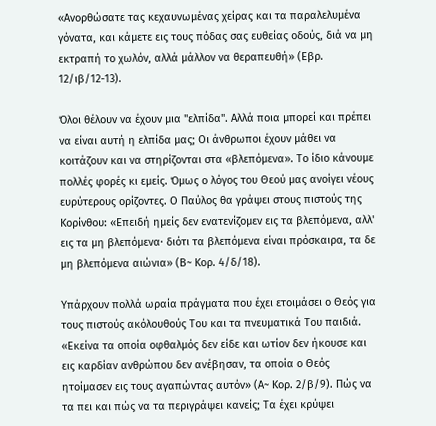«Ανορθώσατε τας κεχαυνωμένας χείρας και τα παραλελυμένα γόνατα, και κάμετε εις τους πόδας σας ευθείας οδούς, διά να μη εκτραπή το χωλόν, αλλά μάλλον να θεραπευθή» (Εβρ. 12/ιβ/12-13).

Όλοι θέλουν να έχουν μια "ελπίδα". Αλλά ποια μπορεί και πρέπει να είναι αυτή η ελπίδα μας; Οι άνθρωποι έχουν μάθει να κοιτάζουν και να στηρίζονται στα «βλεπόμενα». Το ίδιο κάνουμε πολλές φορές κι εμείς. Όμως ο λόγος του Θεού μας ανοίγει νέους ευρύτερους ορίζοντες. Ο Παύλος θα γράψει στους πιστούς της Κορίνθου: «Επειδή ημείς δεν ενατενίζομεν εις τα βλεπόμενα, αλλ' εις τα μη βλεπόμενα· διότι τα βλεπόμενα είναι πρόσκαιρα, τα δε μη βλεπόμενα αιώνια» (Β~ Κορ. 4/δ/18).

Υπάρχουν πολλά ωραία πράγματα που έχει ετοιμάσει ο Θεός για τους πιστούς ακόλουθούς Του και τα πνευματικά Του παιδιά. «Εκείνα τα οποία οφθαλμός δεν είδε και ωτίον δεν ήκουσε και εις καρδίαν ανθρώπου δεν ανέβησαν, τα οποία ο Θεός ητοίμασεν εις τους αγαπώντας αυτόν» (Α~ Κορ. 2/β/9). Πώς να τα πει και πώς να τα περιγράψει κανείς; Τα έχει κρύψει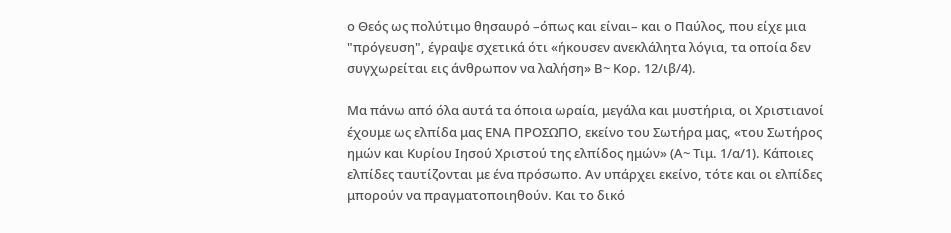ο Θεός ως πολύτιμο θησαυρό –όπως και είναι– και ο Παύλος, που είχε μια "πρόγευση", έγραψε σχετικά ότι «ήκουσεν ανεκλάλητα λόγια, τα οποία δεν συγχωρείται εις άνθρωπον να λαλήση» Β~ Κορ. 12/ιβ/4).

Μα πάνω από όλα αυτά τα όποια ωραία, μεγάλα και μυστήρια, οι Χριστιανοί έχουμε ως ελπίδα μας ΕΝΑ ΠΡΟΣΩΠΟ, εκείνο του Σωτήρα μας, «του Σωτήρος ημών και Κυρίου Ιησού Χριστού της ελπίδος ημών» (Α~ Τιμ. 1/α/1). Κάποιες ελπίδες ταυτίζονται με ένα πρόσωπο. Αν υπάρχει εκείνο, τότε και οι ελπίδες μπορούν να πραγματοποιηθούν. Και το δικό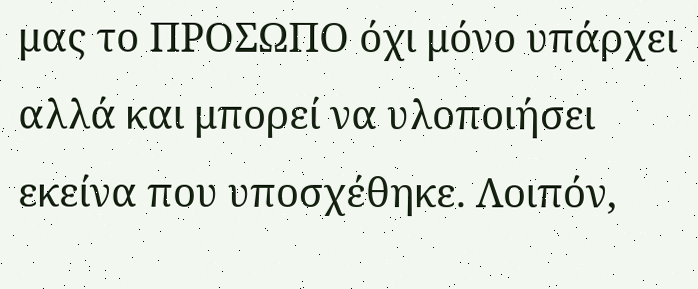μας το ΠΡΟΣΩΠΟ όχι μόνο υπάρχει αλλά και μπορεί να υλοποιήσει εκείνα που υποσχέθηκε. Λοιπόν,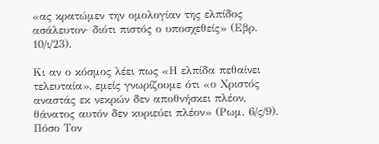«ας κρατώμεν την ομολογίαν της ελπίδος ασάλευτον· διότι πιστός ο υποσχεθείς» (Εβρ. 10/ι/23).

Κι αν ο κόσμος λέει πως «Η ελπίδα πεθαίνει τελευταία», εμείς γνωρίζουμε ότι «ο Χριστός αναστάς εκ νεκρών δεν αποθνήσκει πλέον, θάνατος αυτόν δεν κυριεύει πλέον» (Ρωμ. 6/ς/9). Πόσο Τον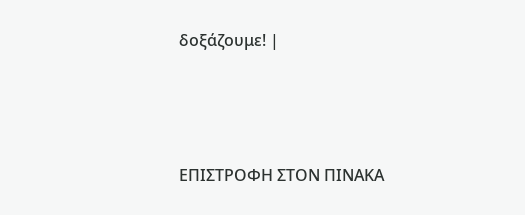δοξάζουμε! |




ΕΠΙΣΤΡΟΦΗ ΣΤΟΝ ΠΙΝΑΚΑ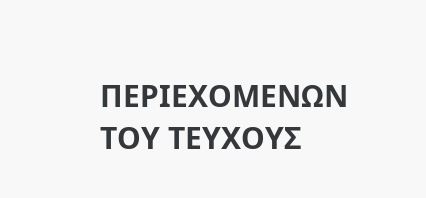ΠΕΡΙΕΧΟΜΕΝΩΝ ΤΟΥ ΤΕΥΧΟΥΣ